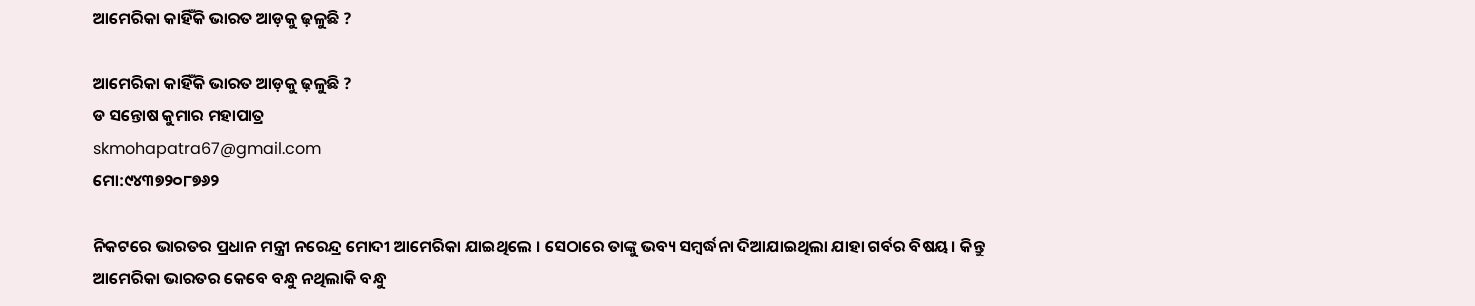ଆମେରିକା କାହିଁକି ଭାରତ ଆଡ଼କୁ ଢ଼ଳୁଛି ?

ଆମେରିକା କାହିଁକି ଭାରତ ଆଡ଼କୁ ଢ଼ଳୁଛି ?
ଡ ସନ୍ତୋଷ କୁମାର ମହାପାତ୍ର
skmohapatra67@gmail.com
ମୋ:୯୪୩୭୨୦୮୭୬୨

ନିକଟରେ ଭାରତର ପ୍ରଧାନ ମନ୍ତ୍ରୀ ନରେନ୍ଦ୍ର ମୋଦୀ ଆମେରିକା ଯାଇଥିଲେ । ସେଠାରେ ତାଙ୍କୁ ଭବ୍ୟ ସମ୍ବର୍ଦ୍ଧନା ଦିଆଯାଇଥିଲା ଯାହା ଗର୍ବର ବିଷୟ। କିନ୍ତୁ ଆମେରିକା ଭାରତର କେବେ ବନ୍ଧୁ ନଥିଲାକି ବନ୍ଧୁ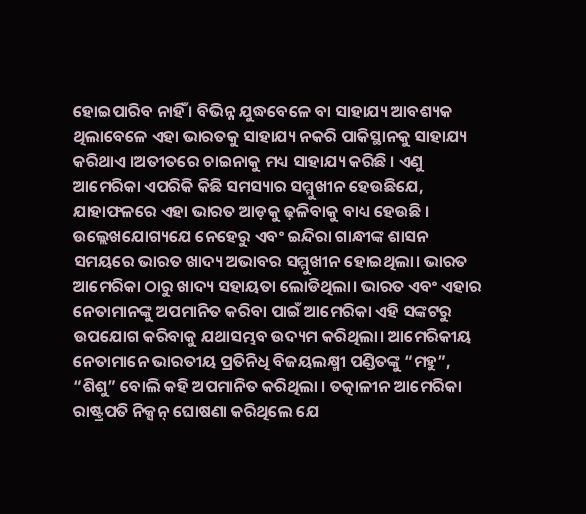ହୋଇପାରିବ ନାହିଁ । ବିଭିନ୍ନ ଯୁଦ୍ଧବେଳେ ବା ସାହାଯ୍ୟ ଆବଶ୍ୟକ ଥିଲାବେଳେ ଏହା ଭାରତକୁ ସାହାଯ୍ୟ ନକରି ପାକିସ୍ଥାନକୁ ସାହାଯ୍ୟ କରିଥାଏ ।ଅତୀତରେ ଚାଇନାକୁ ମଧ୍ୟ ସାହାଯ୍ୟ କରିଛି । ଏଣୁ ଆମେରିକା ଏପରିକି କିଛି ସମସ୍ୟାର ସମ୍ମୁଖୀନ ହେଉଛିଯେ, ଯାହାଫଳରେ ଏହା ଭାରତ ଆଡ଼କୁ ଢ଼ଳିବାକୁ ବାଧ୍ୟ ହେଉଛି । ଉଲ୍ଲେଖଯୋଗ୍ୟଯେ ନେହେରୁ ଏବଂ ଇନ୍ଦିରା ଗାନ୍ଧୀଙ୍କ ଶାସନ ସମୟରେ ଭାରତ ଖାଦ୍ୟ ଅଭାବର ସମ୍ମୁଖୀନ ହୋଇଥିଲା। ଭାରତ ଆମେରିକା ଠାରୁ ଖାଦ୍ୟ ସହାୟତା ଲୋଡିଥିଲା। ଭାରତ ଏବଂ ଏହାର ନେତାମାନଙ୍କୁ ଅପମାନିତ କରିବା ପାଇଁ ଆମେରିକା ଏହି ସଙ୍କଟରୁ ଉପଯୋଗ କରିବାକୁ ଯଥାସମ୍ଭବ ଉଦ୍ୟମ କରିଥିଲା। ଆମେରିକୀୟ ନେତାମାନେ ଭାରତୀୟ ପ୍ରତିନିଧି ବିଜୟଲକ୍ଷ୍ମୀ ପଣ୍ଡିତଙ୍କୁ “ମହୁ”, “ଶିଶୁ” ବୋଲି କହି ଅପମାନିତ କରିଥିଲା । ତତ୍କାଳୀନ ଆମେରିକା ରାଷ୍ଟ୍ରପତି ନିକ୍ସନ୍ ଘୋଷଣା କରିଥିଲେ ଯେ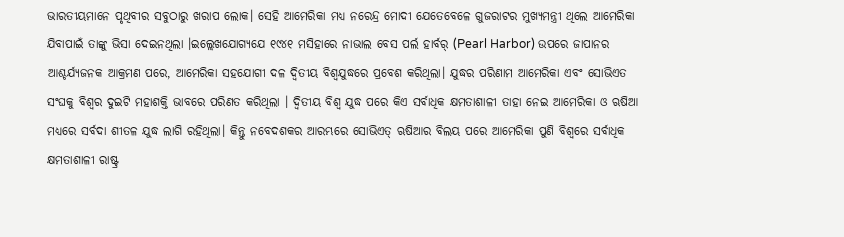ଭାରତୀୟମାନେ ପୃଥିବୀର ସବୁଠାରୁ ଖରାପ ଲୋକ। ସେହି ଆମେରିକା ମଧ୍ୟ ନରେନ୍ଦ୍ର ମୋଦୀ ଯେତେବେଳେ ଗୁଜରାଟର ମୁଖ୍ୟମନ୍ତ୍ରୀ ଥିଲେ ଆମେରିକା ଯିବାପାଇଁ ତାଙ୍କୁ ଭିସା ଦେଇନଥିଲା ।ଇଲ୍ଲେଖଯୋଗ୍ୟଯେ ୧୯୪୧ ମସିହାରେ ନାଭାଲ ବେସ ପର୍ଲ ହାର୍ବର୍ (Pearl Harbor) ଉପରେ ଜାପାନର ଆଶ୍ଚର୍ଯ୍ୟଜନକ ଆକ୍ରମଣ ପରେ, ଆମେରିକା ସହଯୋଗୀ ଦଳ ଦ୍ୱିତୀୟ ବିଶ୍ୱଯୁଦ୍ଧରେ ପ୍ରବେଶ କରିଥିଲା। ଯୁଦ୍ଧର ପରିଣାମ ଆମେରିକା ଏବଂ ସୋଭିଏତ ସଂଘକୁ ବିଶ୍ୱର ଦୁଇଟି ମହାଶକ୍ତି ଭାବରେ ପରିଣତ କରିଥିଲା । ଦ୍ୱିତୀୟ ବିଶ୍ଵ ଯୁଦ୍ଧ ପରେ କିଏ ସର୍ବାଧିକ କ୍ଷମତାଶାଳୀ ତାହା ନେଇ ଆମେରିକା ଓ ଋଷିଆ ମଧ୍ୟରେ ସର୍ବଦା ଶୀତଳ ଯୁଦ୍ଧ ଲାଗି ରହିଥିଲା। କିନ୍ତୁ ନବେଦଶକର ଆରମ୍ଭରେ ସୋଭିଏତ୍ ଋଷିଆର ବିଲୟ ପରେ ଆମେରିକା ପୁଣି ବିଶ୍ବରେ ସର୍ବାଧିକ କ୍ଷମତାଶାଳୀ ରାଷ୍ଟ୍ର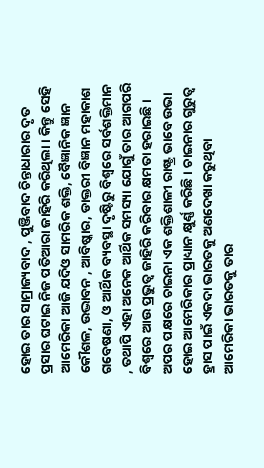ହୋଇ ତାର ସାମ୍ରାଜ୍ୟବାଦ , ପୁଞ୍ଜିବାଦ ଚିନ୍ତାଧାରାର ଦୃତ ପ୍ରସାର ଘଟାଇ ନିଜ ପତିଆରା ଜାହିରି କରିଥିଲା । କିନ୍ତୁ ସେହି ଆମେରିକା ଆଜି ଯଦିଓ ସାମରିକ ଶକ୍ତି, ବୈଜ୍ଞାନିକ ଜ୍ଞାନ କୌଶଳ, ଉଦ୍ଭାବନ , ଆବିଷ୍କାର, ଡାକ୍ତରୀ ବିଜ୍ଞାନ ମହାକାଶ ଗବେଷଣା, ଓ ଆର୍ଥିକ ବ୍ୟବସ୍ଥା ଦୃଷ୍ଟିରୁ ବିଶ୍ବରେ ସର୍ବଶକ୍ତିମାନ , ତଥାପି ଏହା ଅନେକ ଆର୍ଥିକ ସମସ୍ୟା ଯୋଗୁଁ ତାର ଆଗପରି ବିଶ୍ବରେ ଆଉ ପ୍ରଭୁତ୍ଵ ଜାହିରି କରିବାର କ୍ଷମତା ହରାଇଛି । ଅପର ପକ୍ଷରେ ଚାଇନା ଏକ ଶକ୍ତିଶାଳୀ ରାଷ୍ଟ୍ର ଭାବେ ଉଭା ହୋଇ ଆମେରିକାର ପ୍ରାଧ୍ୟାନ କ୍ଷୁର୍ଣ୍ଣ କରିଛି । ଚାଇନାର ଗୁରୁତ୍ଵ ହ୍ରାସ ପାଇଁ ଏକଦା ଭାରତକୁ ଅଣଦେଖା କରୁଥିବା ଆମେରିକା ଭାରତକୁ ତାର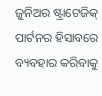ଜୁନିଅର ଷ୍ଟ୍ରାଟେଜିକ୍ ପାର୍ଟନର ହିସାବରେ ବ୍ୟବହାର କରିବାକୁ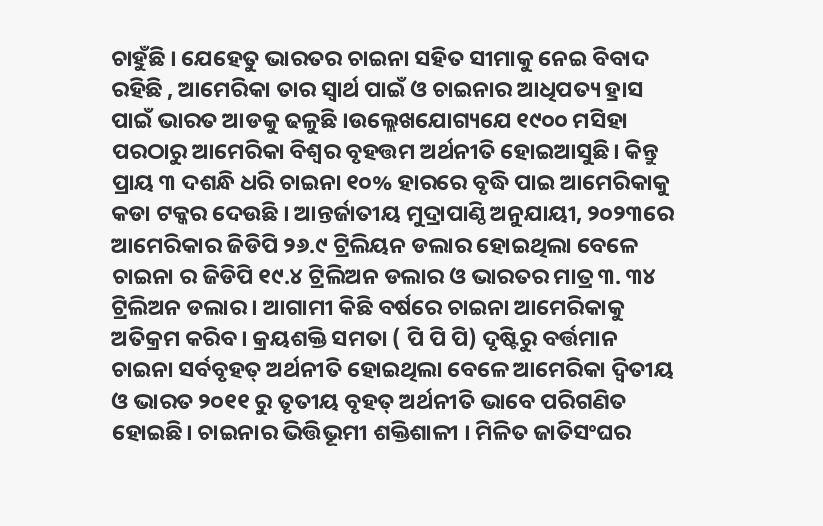ଚାହୁଁଛି । ଯେହେତୁ ଭାରତର ଚାଇନା ସହିତ ସୀମାକୁ ନେଇ ବିବାଦ ରହିଛି , ଆମେରିକା ତାର ସ୍ଵାର୍ଥ ପାଇଁ ଓ ଚାଇନାର ଆଧିପତ୍ୟ ହ୍ରାସ ପାଇଁ ଭାରତ ଆଡକୁ ଢଳୁଛି ।ଉଲ୍ଲେଖଯୋଗ୍ୟଯେ ୧୯୦୦ ମସିହା ପରଠାରୁ ଆମେରିକା ବିଶ୍ୱର ବୃହତ୍ତମ ଅର୍ଥନୀତି ହୋଇଆସୁଛି। କିନ୍ତୁ ପ୍ରାୟ ୩ ଦଶନ୍ଧି ଧରି ଚାଇନା ୧୦% ହାରରେ ବୃଦ୍ଧି ପାଇ ଆମେରିକାକୁ କଡା ଟକ୍କର ଦେଉଛି । ଆନ୍ତର୍ଜାତୀୟ ମୁଦ୍ରାପାଣ୍ଠି ଅନୁଯାୟୀ, ୨୦୨୩ରେ ଆମେରିକାର ଜିଡିପି ୨୬.୯ ଟ୍ରିଲିୟନ ଡଲାର ହୋଇଥିଲା ବେଳେ ଚାଇନା ର ଜିଡିପି ୧୯.୪ ଟ୍ରିଲିଅନ ଡଲାର ଓ ଭାରତର ମାତ୍ର ୩. ୩୪ ଟ୍ରିଲିଅନ ଡଲାର । ଆଗାମୀ କିଛି ବର୍ଷରେ ଚାଇନା ଆମେରିକାକୁ ଅତିକ୍ରମ କରିବ। କ୍ରୟଶକ୍ତି ସମତା ( ପି ପି ପି) ଦୃଷ୍ଟିରୁ ବର୍ତ୍ତମାନ ଚାଇନା ସର୍ବବୃହତ୍ ଅର୍ଥନୀତି ହୋଇଥିଲା ବେଳେ ଆମେରିକା ଦ୍ୱିତୀୟ ଓ ଭାରତ ୨୦୧୧ ରୁ ତୃତୀୟ ବୃହତ୍ ଅର୍ଥନୀତି ଭାବେ ପରିଗଣିତ ହୋଇଛି। ଚାଇନାର ଭିତ୍ତିଭୂମୀ ଶକ୍ତିଶାଳୀ । ମିଳିତ ଜାତିସଂଘର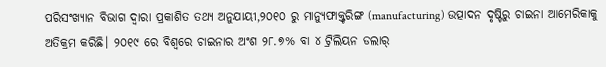ପରିସଂଖ୍ୟାନ ବିଭାଗ ଦ୍ଵାରା ପ୍ରକାଶିତ ତଥ୍ୟ ଅନୁଯାୟୀ,୨୦୧୦ ରୁ ମାନ୍ୟୁଫାକ୍ତ୍ଚରିଙ୍ଗ (manufacturing) ଉତ୍ପାଦନ ଦୃଷ୍ଟିରୁ ଚାଇନା ଆମେରିକାକୁ ଅତିକ୍ରମ କରିଛି। ୨୦୧୯ ରେ ବିଶ୍ବରେ ଚାଇନାର ଅଂଶ ୨୮.୭% ବା ୪ ଟ୍ରିଲିୟନ ଡଲାର୍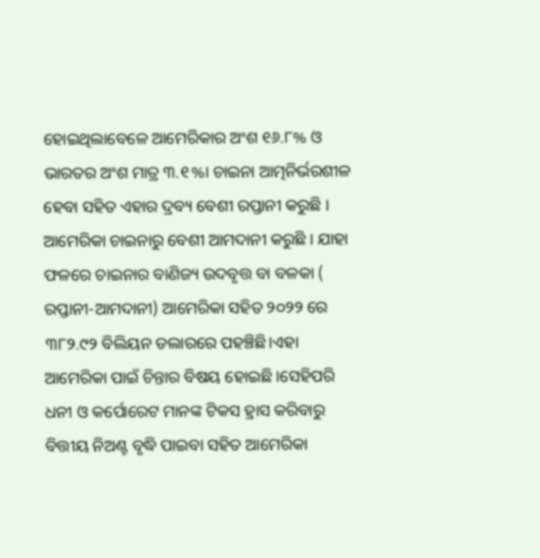ହୋଇଥିଲାବେଳେ ଆମେରିକାର ଅଂଶ ୧୬.୮% ଓ ଭାରତର ଅଂଶ ମାତ୍ର ୩.୧%। ଚାଇନା ଆତ୍ମନିର୍ଭରଶୀଳ ହେବା ସହିତ ଏହାର ଦ୍ରବ୍ୟ ବେଶୀ ରପ୍ତାନୀ କରୁଛି । ଆମେରିକା ଚାଇନାରୁ ବେଶୀ ଆମଦାନୀ କରୁଛି । ଯାହା ଫଳରେ ଚାଇନାର ବାଣିଜ୍ୟ ଉଦବୃତ୍ତ ବା ବଳକା ( ରପ୍ତାନୀ-ଆମଦାନୀ) ଆମେରିକା ସହିତ ୨୦୨୨ ରେ ୩୮୨.୯୨ ବିଲିୟନ ଡଲାରରେ ପହଞ୍ଚିଛି।ଏହା ଆମେରିକା ପାଇଁ ଚିନ୍ତାର ବିଷୟ ହୋଇଛି ।ସେହିପରି ଧନୀ ଓ କର୍ପୋରେଟ ମାନଙ୍କ ଟିକସ ହ୍ରାସ କରିବାରୁ ବିତ୍ତୀୟ ନିଅଣ୍ଟ ବୃଦ୍ଧି ପାଇବା ସହିତ ଆମେରିକା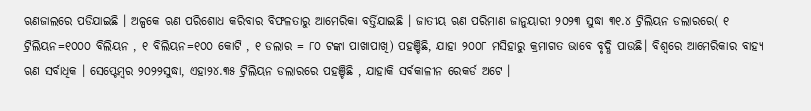ଋଣଜାଲରେ ପଡିଯାଇଛି । ଅଳ୍ପକେ ଋଣ ପରିଶୋଧ କରିବାର ବିଫଳତାରୁ ଆମେରିକା ବର୍ତ୍ତିଯାଇଛି । ଜାତୀୟ ଋଣ ପରିମାଣ ଜାନୁୟାରୀ ୨୦୨୩ ସୁଦ୍ଧା ୩୧.୪ ଟ୍ରିଲିୟନ ଡଲାରରେ( ୧ ଟ୍ରିଲିୟନ=୧୦୦୦ ବିଲିୟନ , ୧ ବିଲିୟନ=୧୦୦ କୋଟି , ୧ ଡଲାର = ୮୦ ଟଙ୍କା ପାଖାପାଖି) ପହଞ୍ଚିଛି, ଯାହା ୨୦୦୮ ମସିହାରୁ କ୍ରମାଗତ ଭାବେ ବୃଦ୍ଧି ପାଉଛି। ବିଶ୍ବରେ ଆମେରିକାର ବାହ୍ୟ ଋଣ ସର୍ବାଧିକ । ସେପ୍ଟେମ୍ବର ୨୦୨୨ସୁଦ୍ଧା, ଏହା୨୪.୩୫ ଟ୍ରିଲିୟନ ଡଲାରରେ ପହଞ୍ଚିଛି , ଯାହାକି ସର୍ବକାଳୀନ ରେକର୍ଡ ଅଟେ ।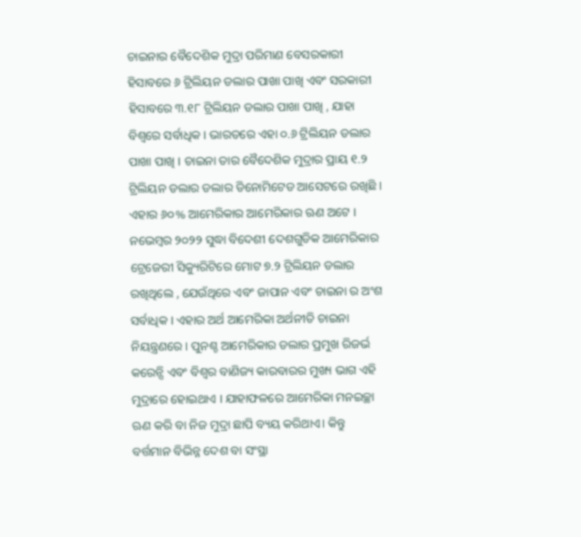ଚାଇନାର ବୈଦେଶିକ ମୁଦ୍ରା ପରିମାଣ ବେସରକାରୀ ହିସାବରେ ୬ ଟ୍ରିଲିୟନ ଡଲାର ପାଖା ପାଖି ଏବଂ ସରକାରୀ ହିସାବରେ ୩.୧୮ ଟ୍ରିଲିୟନ ଡଲାର ପାଖା ପାଖି , ଯାହା ବିଶ୍ବରେ ସର୍ବାଧିକ । ଭାରତରେ ଏହା ୦.୬ ଟ୍ରିଲିୟନ ଡଲାର ପାଖା ପାଖି । ଚାଇନା ତାର ବୈଦେଶିକ ମୁଦ୍ରାର ପ୍ରାୟ ୧.୨ ଟ୍ରିଲିୟନ ଡଲାର ଡଲାର ଡିନୋମିଟେଡ ଆସେଟରେ ରଖିଛି । ଏହାର ୬୦% ଆମେରିକାର ଆମେରିକାର ଋଣ ଅଟେ । ନଭେମ୍ବର ୨୦୨୨ ସୁଦ୍ଧା ବିଦେଶୀ ଦେଶଗୁଡିକ ଆମେରିକାର ଟ୍ରେଜେରୀ ସିକ୍ୟୁରିଟିରେ ମୋଟ ୭.୨ ଟ୍ରିଲିୟନ ଡଲାର ରଖିଥିଲେ , ଯେଉଁଥିରେ ଏବଂ ଜାପାନ ଏବଂ ଚାଇନା ର ଅଂଶ ସର୍ବାଧିକ । ଏହାର ଅର୍ଥ ଆମେରିକା ଅର୍ଥନୀତି ଚାଇନା ନିୟନ୍ତ୍ରଣରେ । ପୁନଶ୍ଚ ଆମେରିକାର ଡଲାର ପ୍ରମୁଖ ରିଜର୍ଭ କରେନ୍ସି ଏବଂ ବିଶ୍ୱର ବାଣିଜ୍ୟ କାରବାରର ମୁଖ୍ୟ ଭାଗ ଏହି ମୁଦ୍ରାରେ ହୋଇଥାଏ । ଯାହାଫଳରେ ଆମେରିକା ମନଇଚ୍ଛା ଋଣ କରି ବା ନିଜ ମୁଦ୍ରା ଛାପି ବ୍ୟୟ କରିଥାଏ। କିନ୍ତୁ ବର୍ତ୍ତମାନ ବିଭିନ୍ନ ଦେଶ ବା ସଂସ୍ଥା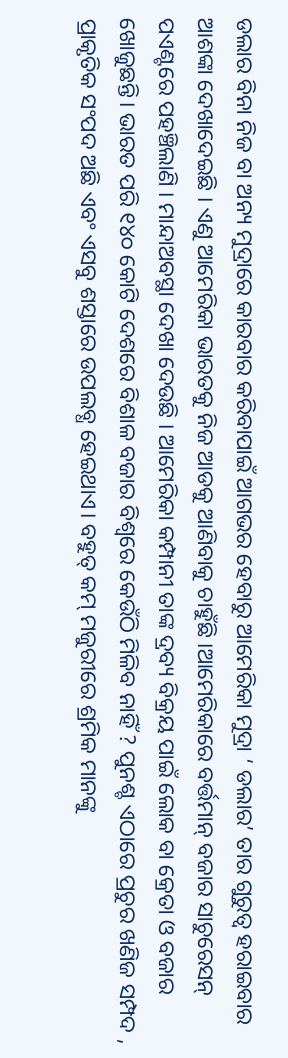ଡଲାର ବିନା ନିଜ ବା ଅନ୍ୟ ମୁଦ୍ରାରେ କାରବାର କରିବାପାଇଁ ଆଗଭର ହେବାରୁ ଆମେରିକା ମୁଦ୍ରା ‘ ଡଲାର’ ତାର ଗୁରୁତ୍ଵ ହରାଇବାର ଆଶଙ୍କା ଦେଖାଦେଇଛି । ଏଣୁ ଆମେରିକା ଭାରତକୁ ନିଜ ଆଡକୁ ଆଣିବାକୁ ଚାହୁଁଛି ।ଆମେରିକାରେ ବର୍ତ୍ତମାନ୍ ବଜାର ସାଚୁରେସନ୍ ପଏଣ୍ଟରେ ପହଞ୍ଚିଲାଣି । ମାନ୍ଦାଅବସ୍ଥା ଦେଖା ଦେଉଛି । ଆମେରିକା କମ୍ପାନୀ ତାଙ୍କ ଦ୍ରବ୍ୟ ବିକ୍ରୟ ପାଇଁ ଲୋକ ବା କ୍ରେତା ଓ ବଜାର ଖୋଜୁଛନ୍ତି। ଭାରତ ପରି ୧୪୦ କୋଟି ଦେଶରେ ବିଶାଳ ବଜାର ବିଶ୍ଵରେ କେଉଁଠି ମିଳିବ ନାହିଁ ? ପୁନଶ୍ଚ ଏଠାରେ ପ୍ରଚୁର ଖଣିଜ ସମ୍ପଦ , ପ୍ରାକୃତିକ ସଂପଦ ଅଛି ଏବଂ ଏସବୁ ଶସ୍ତାରେ ଉପଲବ୍ଧ ହେଇଥାଏ। ବହୁତ୍ କମ୍ ମଜୁରୀରେ ଶ୍ରମିକ ମାନଙ୍କୁ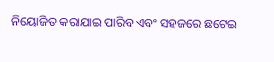ନିୟୋଜିତ କରାଯାଇ ପାରିବ ଏବଂ ସହଜରେ ଛଟେଇ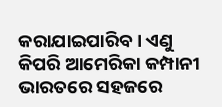କରାଯାଇପାରିବ। ଏଣୁ କିପରି ଆମେରିକା କମ୍ପାନୀ ଭାରତରେ ସହଜରେ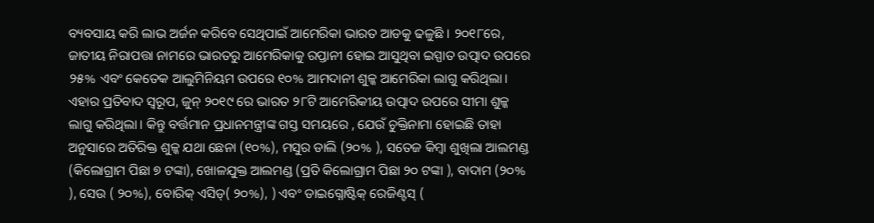ବ୍ୟବସାୟ କରି ଲାଭ ଅର୍ଜନ କରିବେ ସେଥିପାଇଁ ଆମେରିକା ଭାରତ ଆଡକୁ ଢଳୁଛି । ୨୦୧୮ରେ, ଜାତୀୟ ନିରାପତ୍ତା ନାମରେ ଭାରତରୁ ଆମେରିକାକୁ ରପ୍ତାନୀ ହୋଇ ଆସୁଥିବା ଇସ୍ପାତ ଉତ୍ପାଦ ଉପରେ ୨୫% ଏବଂ କେତେକ ଆଲୁମିନିୟମ ଉପରେ ୧୦% ଆମଦାନୀ ଶୁଳ୍କ ଆମେରିକା ଲାଗୁ କରିଥିଲା। ଏହାର ପ୍ରତିବାଦ ସ୍ୱରୂପ, ଜୁନ୍ ୨୦୧୯ ରେ ଭାରତ ୨୮ଟି ଆମେରିକୀୟ ଉତ୍ପାଦ ଉପରେ ସୀମା ଶୁଳ୍କ ଲାଗୁ କରିଥିଲା। କିନ୍ତୁ ବର୍ତ୍ତମାନ ପ୍ରଧାନମନ୍ତ୍ରୀଙ୍କ ଗସ୍ତ ସମୟରେ , ଯେଉଁ ଚୁକ୍ତିନାମା ହୋଇଛି ତାହା ଅନୁସାରେ ଅତିରିକ୍ତ ଶୁଳ୍କ ଯଥା ଛେନା (୧୦%), ମସୁର ଡାଲି (୨୦% ), ସତେଜ କିମ୍ବା ଶୁଖିଲା ଆଲମଣ୍ଡ (କିଲୋଗ୍ରାମ ପିଛା ୭ ଟଙ୍କା), ଖୋଳଯୁକ୍ତ ଆଲମଣ୍ଡ (ପ୍ରତି କିଲୋଗ୍ରାମ ପିଛା ୨୦ ଟଙ୍କା ), ବାଦାମ (୨୦% ), ସେଉ ( ୨୦%), ବୋରିକ୍ ଏସିଡ୍( ୨୦%), ) ଏବଂ ଡାଇଗ୍ନୋଷ୍ଟିକ୍ ରେଜିଣ୍ଟସ୍ (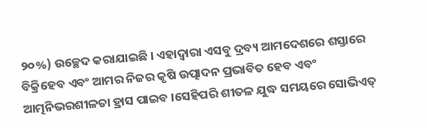୨୦%) ଉଚ୍ଛେଦ କରାଯାଇଛି । ଏହାଦ୍ବାରା ଏସବୁ ଦ୍ରବ୍ୟ ଆମଦେଶରେ ଶସ୍ତାରେ ବିକ୍ରିହେବ ଏବଂ ଆମର ନିଜର କୃଷି ଉତ୍ପାଦନ ପ୍ରଭାବିତ ହେବ ଏବଂ ଆତ୍ମନିଭରଶୀଳତା ହ୍ରାସ ପାଇବ ।ସେହିପରି ଶୀତଳ ଯୁଦ୍ଧ ସମୟରେ ସୋଭିଏତ୍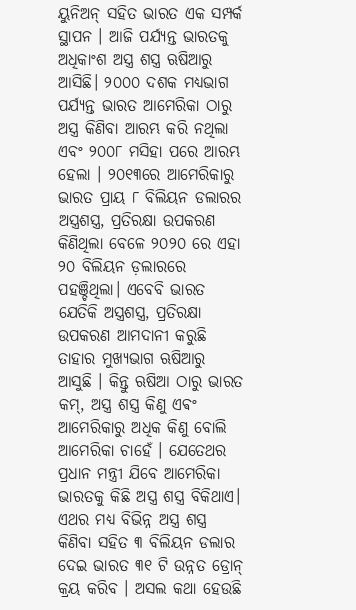ୟୁନିଅନ୍ ସହିତ ଭାରତ ଏକ ସମ୍ପର୍କ ସ୍ଥାପନ । ଆଜି ପର୍ଯ୍ୟନ୍ତ ଭାରତକୁ ଅଧିକାଂଶ ଅସ୍ତ୍ର ଶସ୍ତ୍ର ଋଷିଆରୁ ଆସିଛି। ୨୦୦୦ ଦଶକ ମଧ୍ୟଭାଗ ପର୍ଯ୍ୟନ୍ତ ଭାରତ ଆମେରିକା ଠାରୁ ଅସ୍ତ୍ର କିଣିବା ଆରମ୍ଭ କରି ନଥିଲା ଏବଂ ୨୦୦୮ ମସିହା ପରେ ଆରମ୍ଭ ହେଲା । ୨୦୧୩ରେ ଆମେରିକାରୁ ଭାରତ ପ୍ରାୟ ୮ ବିଲିୟନ ଡଲାରର ଅସ୍ତ୍ରଶସ୍ତ୍ର, ପ୍ରତିରକ୍ଷା ଉପକରଣ କିଣିଥିଲା ବେଳେ ୨୦୨୦ ରେ ଏହା ୨୦ ବିଲିୟନ ଡ଼ଲାରରେ ପହଞ୍ଚିଥିଲା। ଏବେବି ଭାରତ ଯେତିକି ଅସ୍ତ୍ରଶସ୍ତ୍ର, ପ୍ରତିରକ୍ଷା ଉପକରଣ ଆମଦାନୀ କରୁଛି ତାହାର ମୁଖ୍ୟଭାଗ ଋଷିଆରୁ ଆସୁଛି । କିନ୍ତୁ ଋଷିଆ ଠାରୁ ଭାରତ କମ୍, ଅସ୍ତ୍ର ଶସ୍ତ୍ର କିଣୁ ଏଵଂ ଆମେରିକାରୁ ଅଧିକ କିଣୁ ବୋଲି ଆମେରିକା ଚାହେଁ । ଯେତେଥର ପ୍ରଧାନ ମନ୍ତ୍ରୀ ଯିବେ ଆମେରିକା ଭାରତକୁ କିଛି ଅସ୍ତ୍ର ଶସ୍ତ୍ର ବିକିଥାଏ। ଏଥର ମଧ୍ୟ ବିଭିନ୍ନ ଅସ୍ତ୍ର ଶସ୍ତ୍ର କିଣିବା ସହିତ ୩ ବିଲିୟନ ଡଲାର ଦେଇ ଭାରତ ୩୧ ଟି ଉନ୍ନତ ଡ୍ରୋନ୍ କ୍ରୟ କରିବ । ଅସଲ କଥା ହେଉଛି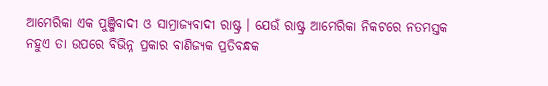ଆମେରିକା ଏକ ପୁଞ୍ଜିବାଦୀ ଓ ସାମ୍ରାଜ୍ୟବାଦୀ ରାଷ୍ଟ୍ର । ଯେଉଁ ରାଷ୍ଟ୍ର ଆମେରିକା ନିକଟରେ ନତମସ୍ତକ ନହୁଏ ତା ଉପରେ ବିଭିନ୍ନ ପ୍ରକାର ବାଣିଜ୍ୟକ ପ୍ରତିବନ୍ଧକ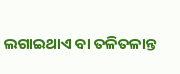ଲଗାଇଥାଏ ବା ତଳିତଳାନ୍ତ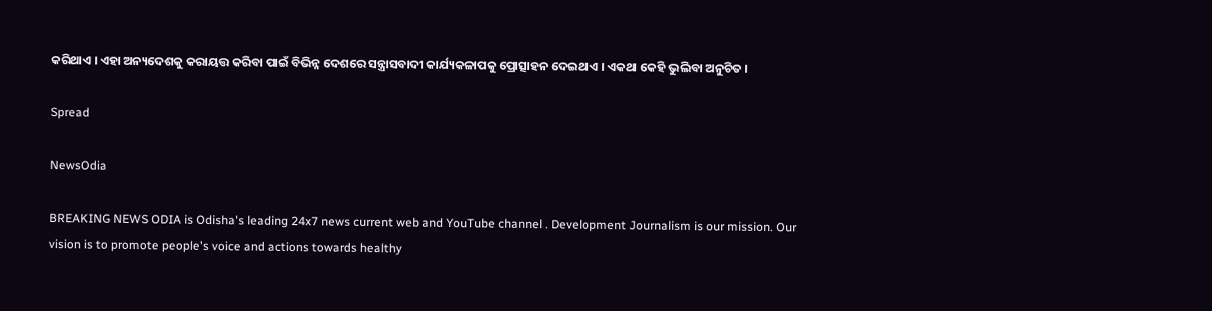କରିଥାଏ । ଏହା ଅନ୍ୟଦେଶକୁ କରାୟତ୍ତ କରିବା ପାଇଁ ବିଭିନ୍ନ ଦେଶରେ ସନ୍ତ୍ରାସବାଦୀ କାର୍ଯ୍ୟକଳାପକୁ ପ୍ରୋତ୍ସାହନ ଦେଇଥାଏ । ଏକଥା କେହି ଭୁଲିବା ଅନୁଚିତ ।

Spread

NewsOdia

BREAKING NEWS ODIA is Odisha's leading 24x7 news current web and YouTube channel . Development Journalism is our mission. Our vision is to promote people's voice and actions towards healthy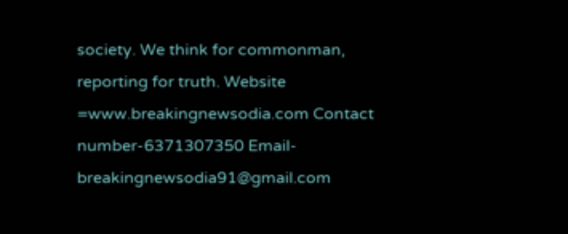society. We think for commonman, reporting for truth. Website =www.breakingnewsodia.com Contact number-6371307350 Email-breakingnewsodia91@gmail.com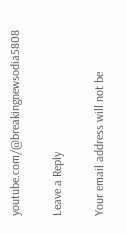youtube.com/@breakingnewsodia5808

Leave a Reply

Your email address will not be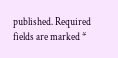published. Required fields are marked *